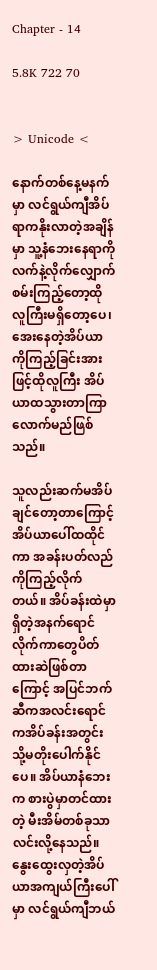Chapter - 14

5.8K 722 70


> Unicode <

နောက်တစ်နေ့မနက်မှာ လင်ရွယ်ကျီအိပ်ရာကနိုးလာတဲ့အချိန်မှာ သူ့နံဘေးနေရာကို လက်နဲ့လိုက်လျှောက်စမ်းကြည့်တော့ထိုလူကြီးမရှိတော့ပေ၊ အေးနေတဲ့အိပ်ယာကိုကြည့်ခြင်းအားဖြင့်ထိုလူကြီး အိပ်ယာထသွားတာကြာလောက်မည်ဖြစ်သည်။

သူလည်းဆက်မအိပ်ချင်တော့တာကြောင့် အိပ်ယာပေါ်ထထိုင်ကာ အခန်းပတ်လည်ကိုကြည့်လိုက်တယ်။ အိပ်ခန်းထဲမှာရှိတဲ့အနက်ရောင်လိုက်ကာတွေပိတ်ထားဆဲဖြစ်တာကြောင့် အပြင်ဘက်ဆီကအလင်းရောင်ကအိပ်ခန်းအတွင်းသို့မတိုးပေါက်နိုင်ပေ။ အိပ်ယာနံဘေးက စားပွဲမှာတင်ထားတဲ့ မီးအိမ်တစ်ခုသာလင်းလို့နေသည်။ နွေးထွေးလှတဲ့အိပ်ယာအကျယ်ကြီးပေါ်မှာ လင်ရွယ်ကျီဘယ်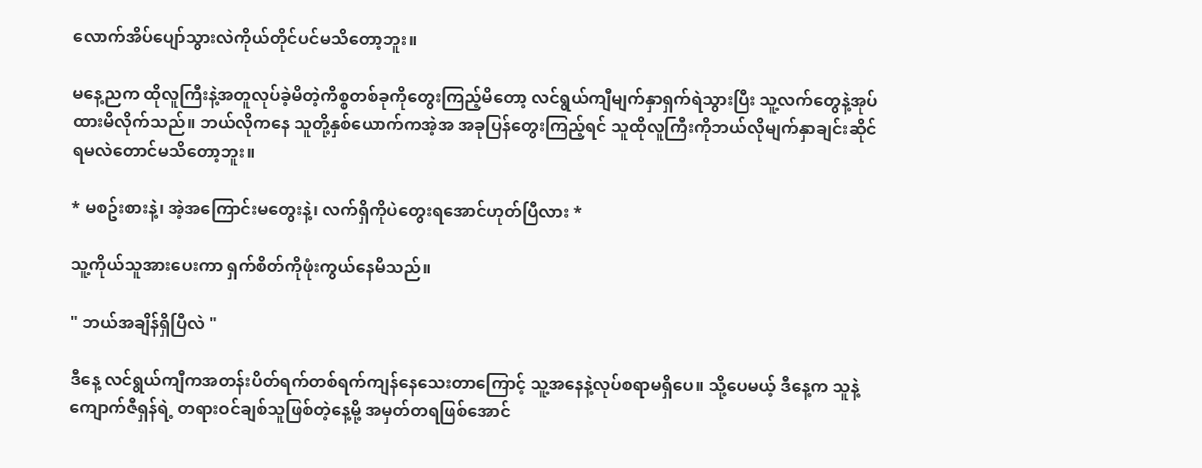လောက်အိပ်ပျော်သွားလဲကိုယ်တိုင်ပင်မသိတော့ဘူး။

မနေ့ညက ထိုလူကြီးနဲ့အတူလုပ်ခဲ့မိတဲ့ကိစ္စတစ်ခုကိုတွေးကြည့်မိတော့ လင်ရွယ်ကျီမျက်နှာရှက်ရဲသွားပြီး သူ့လက်တွေနဲ့အုပ်ထားမိလိုက်သည်။ ဘယ်လိုကနေ သူတို့နှစ်ယောက်ကအဲ့အ အခုပြန်တွေးကြည့်ရင် သူထိုလူကြီးကိုဘယ်လိုမျက်နှာချင်းဆိုင်ရမလဲတောင်မသိတော့ဘူး။

* မစဥ်းစားနဲ့၊ အဲ့အကြောင်းမတွေးနဲ့၊ လက်ရှိကိုပဲတွေးရအောင်ဟုတ်ပြီလား *

သူ့ကိုယ်သူအားပေးကာ ရှက်စိတ်ကိုဖုံးကွယ်နေမိသည်။

" ဘယ်အချိန်ရှိပြီလဲ "

ဒီနေ့ လင်ရွယ်ကျီကအတန်းပိတ်ရက်တစ်ရက်ကျန်နေသေးတာကြောင့် သူ့အနေနဲ့လုပ်စရာမရှိပေ။ သို့ပေမယ့် ဒီနေ့က သူနဲ့ ကျောက်ဇီရှန်ရဲ့ တရားဝင်ချစ်သူဖြစ်တဲ့နေ့မို့ အမှတ်တရဖြစ်အောင်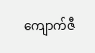ကျောက်ဇီ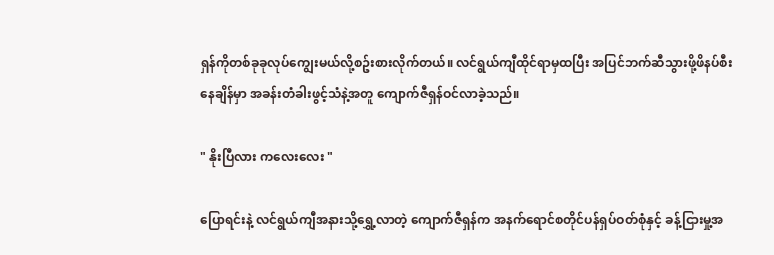ရှန်ကိုတစ်ခုခုလုပ်ကျွေးမယ်လို့စဥ်းစားလိုက်တယ်။ လင်ရွယ်ကျီထိုင်ရာမှထပြီး အပြင်ဘက်ဆီသွားဖို့ဖိနပ်စီးနေချိန်မှာ အခန်းတံခါးဖွင့်သံနဲ့အတူ ကျောက်ဇီရှန်ဝင်လာခဲ့သည်။

" နိုးပြီလား ကလေးလေး "

ပြောရင်းနဲ့ လင်ရွယ်ကျီအနားသို့ရွှေ့လာတဲ့ ကျောက်ဇီရှန်က အနက်ရောင်စတိုင်ပန်ရှပ်ဝတ်စုံနှင့် ခန့်ငြားမှု့အ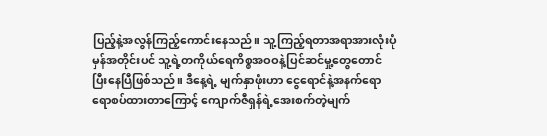ပြည့်နဲ့အလွန်ကြည့်ကောင်းနေသည်။ သူ့ကြည့်ရတာအရာအားလုံးပုံမှန်အတိုင်းပင် သူ့ရဲ့တကိုယ်ရေကိစ္စအဝဝနဲ့ပြင်ဆင်မှု့တွေတောင်ပြီးနေပြီဖြစ်သည်။ ဒီနေ့ရဲ့ မျက်နှာဖုံးဟာ ငွေရောင်နဲ့အနက်ရောရောစပ်ထားတာကြောင့် ကျောက်ဇီရှန်ရဲ့အေးစက်တဲ့မျက်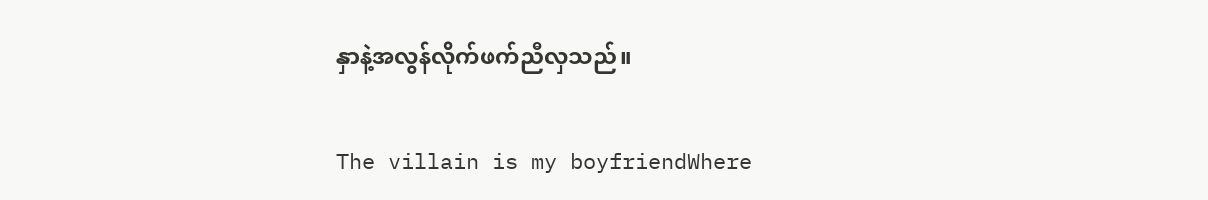နှာနဲ့အလွန်လိုက်ဖက်ညီလှသည်။

The villain is my boyfriendWhere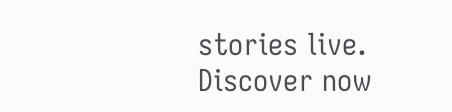stories live. Discover now